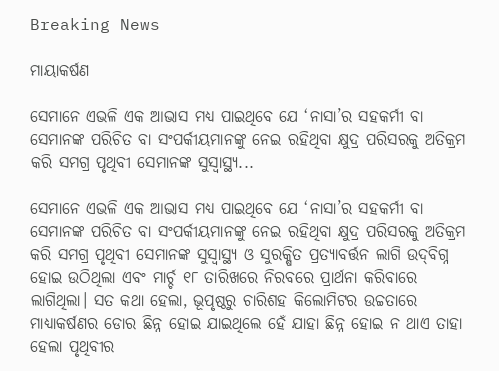Breaking News

ମାୟାକର୍ଷଣ

ସେମାନେ ଏଭଳି ଏକ ଆଭାସ ମଧ୍ୟ ପାଇଥିବେ ଯେ ‘ନାସା’ର ସହକର୍ମୀ ବା ସେମାନଙ୍କ ପରିଚିତ ବା ସଂପର୍କୀୟମାନଙ୍କୁ ନେଇ ରହିଥିବା କ୍ଷୁଦ୍ର ପରିସରକୁ ଅତିକ୍ରମ କରି ସମଗ୍ର ପୃଥିବୀ ସେମାନଙ୍କ ସୁସ୍ବାସ୍ଥ୍ୟ...

ସେମାନେ ଏଭଳି ଏକ ଆଭାସ ମଧ୍ୟ ପାଇଥିବେ ଯେ ‘ନାସା’ର ସହକର୍ମୀ ବା ସେମାନଙ୍କ ପରିଚିତ ବା ସଂପର୍କୀୟମାନଙ୍କୁ ନେଇ ରହିଥିବା କ୍ଷୁଦ୍ର ପରିସରକୁ ଅତିକ୍ରମ କରି ସମଗ୍ର ପୃଥିବୀ ସେମାନଙ୍କ ସୁସ୍ବାସ୍ଥ୍ୟ ଓ ସୁରକ୍ଷିତ ପ୍ରତ୍ୟାବର୍ତ୍ତନ ଲାଗି ଉଦ୍‌ବିଗ୍ନ ହୋଇ ଉଠିଥିଲା ଏବଂ ମାର୍ଚ୍ଚ ୧୮ ତାରିଖରେ ନିରବରେ ପ୍ରାର୍ଥନା କରିବାରେ ଲାଗିଥିଲା। ସତ କଥା ହେଲା, ଭୂପୃଷ୍ଠରୁ ଚାରିଶହ କିଲୋମିଟର ଉଚ୍ଚତାରେ ମାଧ୍ୟାକର୍ଷଣର ଡୋର ଛିନ୍ନ ହୋଇ ଯାଇଥିଲେ ହେଁ ଯାହା ଛିନ୍ନ ହୋଇ ନ ଥାଏ ତାହା ହେଲା ପୃଥିବୀର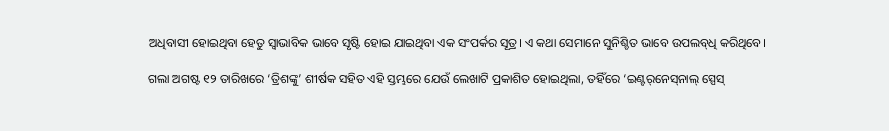ଅଧିବାସୀ ହୋଇଥିବା ହେତୁ ସ୍ବାଭାବିକ ଭାବେ ସୃଷ୍ଟି ହୋଇ ଯାଇଥିବା ଏକ ସଂପର୍କର ସୂତ୍ର। ଏ କଥା ସେମାନେ ସୁନିଶ୍ଚିତ ଭାବେ ଉପଲବ୍‌ଧି କରିଥିବେ।

ଗଲା ଅଗଷ୍ଟ ୧୨ ତାରିଖରେ ‘ତ୍ରିଶଙ୍କୁ’ ଶୀର୍ଷକ ସହିତ ଏହି ସ୍ତମ୍ଭରେ ଯେଉଁ ଲେଖାଟି ପ୍ରକାଶିତ ହୋଇଥିଲା, ତହିଁରେ ‘ଇଣ୍ଟର୍‌ନେସ୍‌ନାଲ୍‌ ସ୍ପେସ୍‌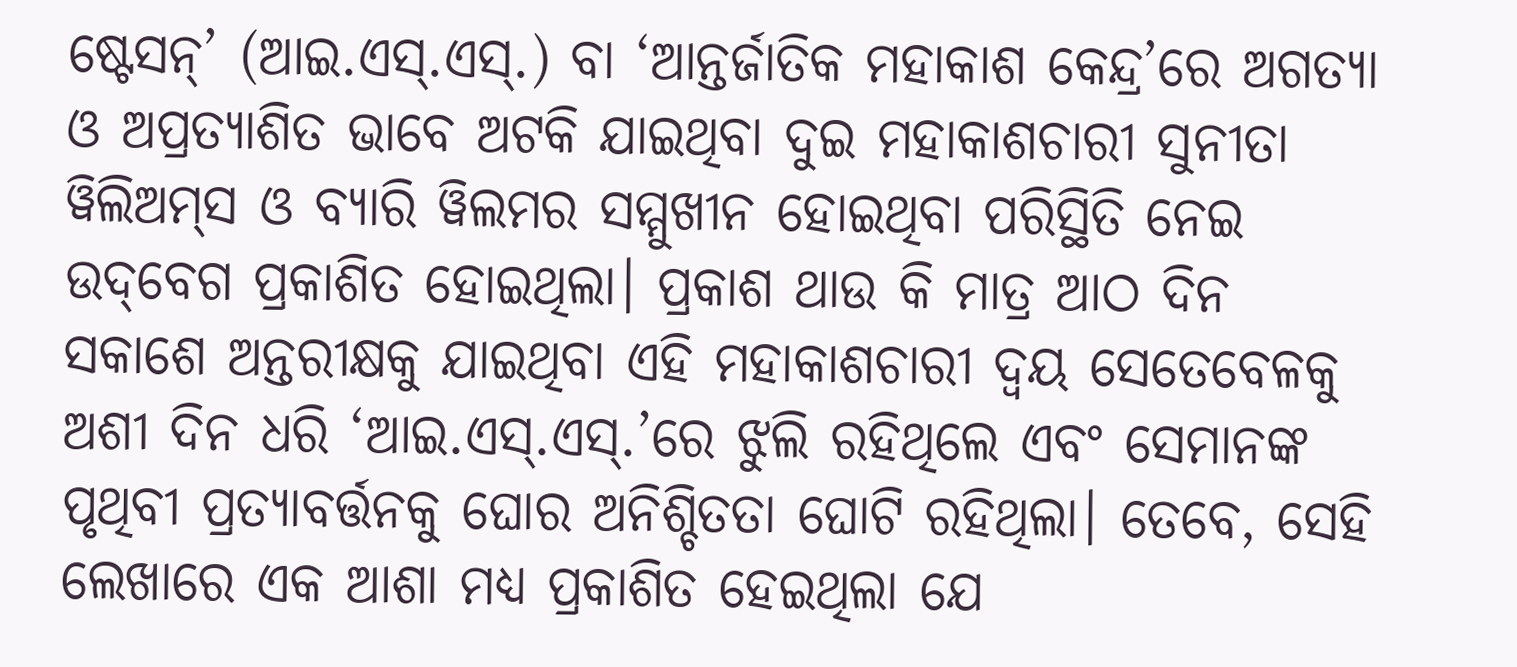ଷ୍ଟେସନ୍‌’ (ଆଇ.ଏସ୍‌.ଏସ୍‌.) ବା ‘ଆନ୍ତର୍ଜାତିକ ମହାକାଶ କେନ୍ଦ୍ର’ରେ ଅଗତ୍ୟା ଓ ଅପ୍ରତ୍ୟାଶିତ ଭାବେ ଅଟକି ଯାଇଥିବା ଦୁଇ ମହାକାଶଚାରୀ ସୁନୀତା ୱିଲିଅମ୍‌ସ ଓ ବ୍ୟାରି ୱିଲମର ସମ୍ମୁଖୀନ ହୋଇଥିବା ପରିସ୍ଥିତି ନେଇ ଉଦ୍‌ବେଗ ପ୍ରକାଶିତ ହୋଇଥିଲା। ପ୍ରକାଶ ଥାଉ କି ମାତ୍ର ଆ‌ଠ ଦିନ ସକାଶେ ଅନ୍ତରୀକ୍ଷକୁ ଯାଇଥିବା ଏହି ମହାକାଶଚାରୀ ଦ୍ବୟ ସେତେବେଳକୁ ଅଶୀ ଦିନ ଧରି ‘ଆଇ.ଏସ୍‌.ଏସ୍‌.’ରେ ଝୁଲି ରହିଥିଲେ ଏବଂ ସେମାନଙ୍କ ପୃଥିବୀ ପ୍ରତ୍ୟାବର୍ତ୍ତନକୁ ଘୋର ଅନିଶ୍ଚିତତା ଘୋଟି ରହିଥିଲା। ତେବେ, ସେହି ଲେଖାରେ ଏକ ଆଶା ମଧ୍ୟ ପ୍ରକାଶିତ ହେଇଥିଲା ଯେ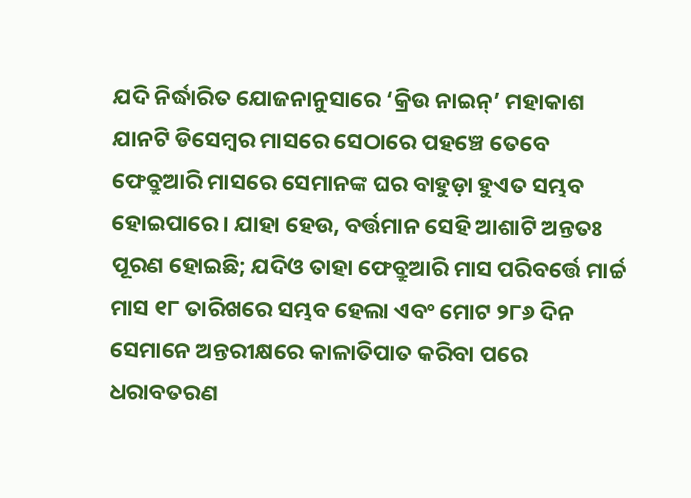ଯଦି ନିର୍ଦ୍ଧାରିତ ଯୋଜନାନୁସାରେ ‘କ୍ରିଉ ନାଇନ୍‌’ ମହାକାଶ ଯାନଟି ଡିସେମ୍ବର ମାସରେ ସେଠାରେ ପହଞ୍ଚେ ତେବେ ଫେବ୍ରୁଆରି ମାସରେ ସେମାନଙ୍କ ଘର ବାହୁଡ଼ା ହୁଏତ ସମ୍ଭବ ହୋଇପାରେ। ଯାହା ହେଉ, ବର୍ତ୍ତମାନ ସେହି ଆଶାଟି ଅନ୍ତତଃ ପୂରଣ ହୋଇଛି; ଯଦିଓ ତାହା ଫେବ୍ରୁଆରି ମାସ ପରିବର୍ତ୍ତେ ମାର୍ଚ୍ଚ ମାସ ୧୮ ତାରିଖରେ ସମ୍ଭବ ହେଲା ଏବଂ ମୋଟ ୨୮୬ ଦିନ ସେମାନେ ଅନ୍ତରୀକ୍ଷରେ କାଳାତିପାତ କରିବା ପରେ ଧରାବତରଣ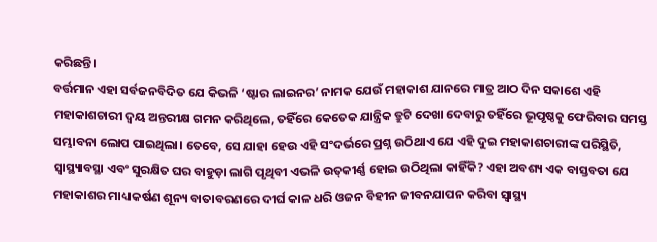କରିଛନ୍ତି।
ବର୍ତ୍ତମାନ ଏହା ସର୍ବଜନବିଦିତ ଯେ କିଭଳି ‘ଷ୍ଟାର ଲାଇନର’ ନାମକ ଯେଉଁ ମହାକାଶ ଯାନରେ ମାତ୍ର ଆଠ ଦିନ ସକାଶେ ଏହି ମହାକାଶଚାରୀ ଦ୍ବୟ ଅନ୍ତରୀକ୍ଷ ଗମନ କରିଥିଲେ, ତହିଁରେ କେତେକ ଯାନ୍ତ୍ରିକ ତ୍ରୁଟି ଦେଖା ଦେବାରୁ ତହିଁରେ ଭୂପୃଷ୍ଠକୁ ଫେରିବାର ସମସ୍ତ ସମ୍ଭାବନା ଲୋପ ପାଇଥିଲା। ତେବେ, ସେ ଯାହା ହେଉ ଏହି ସଂଦର୍ଭରେ ପ୍ରଶ୍ନ ଉଠିଥାଏ ଯେ ଏହି ଦୁଇ ମହାକାଶଚାରୀଙ୍କ ପରିସ୍ଥିତି, ସ୍ବାସ୍ଥ୍ୟାବସ୍ଥା ଏବଂ ସୁରକ୍ଷିତ ଘର ବାହୁଡ଼ା ଲାଗି ପୃଥିବୀ ଏଭଳି ଉତ୍‌କୀର୍ଣ୍ଣ ହୋଇ ଉଠିଥିଲା କାହିଁକି? ଏହା ଅବଶ୍ୟ ଏକ ବାସ୍ତବତା ଯେ ମହାକାଶର ମାଧ୍ୟାକର୍ଷଣ ଶୂନ୍ୟ ବାତାବରଣରେ ଦୀର୍ଘ କାଳ ଧରି ଓଜନ ବିହୀନ ଜୀବନଯାପନ କରିବା ସ୍ବାସ୍ଥ୍ୟ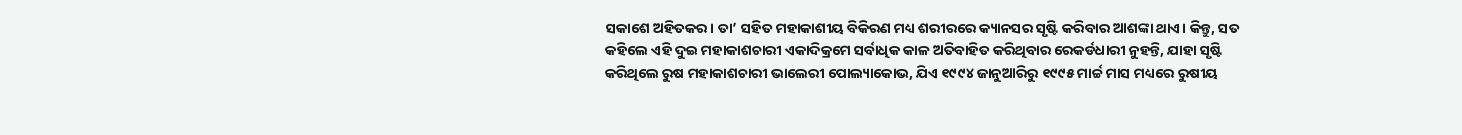ସକାଶେ ଅହିତକର। ତା’ ସହିତ ମହାକାଶୀୟ ବିକିରଣ ମଧ୍ୟ ଶରୀରରେ କ୍ୟାନସର ସୃଷ୍ଟି କରିବାର ଆଶଙ୍କା ଥାଏ। କିନ୍ତୁ, ସତ କହିଲେ ଏହି ଦୁଇ ମହାକାଶଚାରୀ ଏକାଦିକ୍ରମେ ସର୍ବାଧିକ କାଳ ଅତିବାହିତ କରିଥିବାର ରେକର୍ଡଧାରୀ ନୁହନ୍ତି, ଯାହା ସୃଷ୍ଟି କରିଥିଲେ ରୁଷ ମହାକାଶଚାରୀ ଭାଲେରୀ ପୋଲ୍ୟାକୋଭ, ଯିଏ ୧୯୯୪ ଜାନୁଆରିରୁ ୧୯୯୫ ମାର୍ଚ୍ଚ ମାସ ମଧ୍ୟରେ ରୁଷୀୟ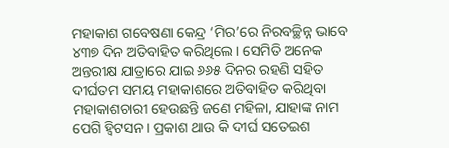ମହାକାଶ ଗବେଷଣା କେନ୍ଦ୍ର ‘ମିର’ରେ ନିରବଚ୍ଛିନ୍ନ ଭାବେ ୪୩୭ ଦିନ ଅତିବାହିତ କରିଥିଲେ। ସେମିତି ଅନେକ ଅନ୍ତରୀକ୍ଷ ଯାତ୍ରାରେ ଯାଇ ୬୬୫ ଦିନର ରହଣି ସହିତ ଦୀର୍ଘତମ ସମୟ ମହାକାଶରେ ଅତିବାହିତ କରିଥିବା ମହାକାଶଚାରୀ ହେଉଛନ୍ତି ଜଣେ ମହିଳା, ଯାହାଙ୍କ ନାମ ପେଗି ହ୍ବିଟସନ। ପ୍ରକାଶ ଥାଉ କି ଦୀର୍ଘ ସତେଇଶ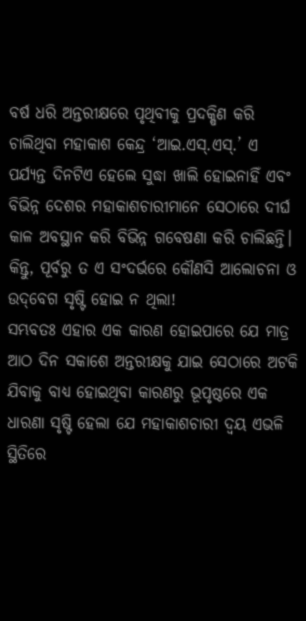ବର୍ଷ ଧରି ଅନ୍ତରୀକ୍ଷରେ ପୃଥିବୀକୁ ପ୍ରଦକ୍ଷିଣ କରି ଚାଲିଥିବା ମହାକାଶ କେନ୍ଦ୍ର ‘ଆଇ.ଏସ୍‌.ଏସ୍‌.’ ଏ ପର୍ଯ୍ୟନ୍ତ ଦିନଟିଏ ହେଲେ ସୁଦ୍ଧା ଖାଲି ହୋଇନାହିଁ ଏବଂ ବିଭିନ୍ନ ଦେଶର ମହାକାଶଚାରୀମାନେ ସେଠାରେ ଦୀର୍ଘ କାଳ ଅବସ୍ଥାନ କରି ବିଭିନ୍ନ ଗବେଷଣା କରି ଚାଲିଛନ୍ତି। କିନ୍ତୁ, ପୂର୍ବରୁ ତ ଏ ସଂଦର୍ଭରେ କୌଣସି ଆଲୋଚନା ଓ ଉଦ୍‌ବେଗ ସୃଷ୍ଟି ହୋଇ ନ ଥିଲା!
ସମ୍ଭବତଃ ଏହାର ଏକ କାରଣ ହୋଇପାରେ ଯେ ମାତ୍ର ଆଠ ଦିନ ସକାଶେ ଅନ୍ତରୀକ୍ଷକୁ ଯାଇ ସେଠାରେ ଅଟକି ଯିବାକୁ ବାଧ୍ୟ ହୋଇଥିବା କାରଣରୁ ଭୂପୃଷ୍ଠରେ ଏକ ଧାରଣା ସୃଷ୍ଟି ହେଲା ଯେ ମହାକାଶଚାରୀ ଦ୍ବୟ ଏଭଳି ସ୍ଥିତିରେ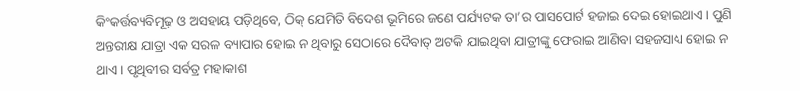କିଂକର୍ତ୍ତବ୍ୟବିମୂଢ଼ ଓ ଅସହାୟ ପଡ଼ିଥିବେ, ଠିକ୍‌ ଯେମିତି ବିଦେଶ ଭୂମିରେ ଜଣେ ପର୍ଯ୍ୟଟକ ତା’ର ପାସପୋର୍ଟ ହଜାଇ ଦେଇ ହୋଇଥାଏ। ପୁଣି ଅନ୍ତରୀକ୍ଷ ଯାତ୍ରା ଏକ ସରଳ ବ୍ୟାପାର ହୋଇ ନ ଥିବାରୁ ସେଠାରେ ଦୈବାତ୍‌ ଅଟକି ଯାଇଥିବା ଯାତ୍ରୀଙ୍କୁ ଫେରାଇ ଆଣିବା ସହଜସାଧ୍ୟ ହୋଇ ନ ଥାଏ। ପୃଥିବୀର ସର୍ବତ୍ର ମହାକାଶ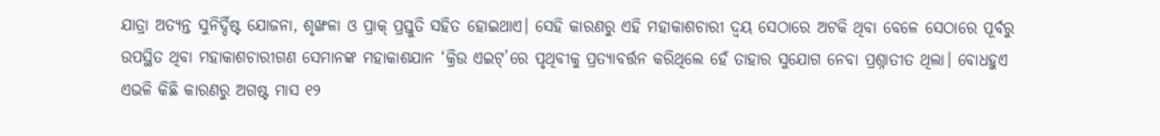ଯାତ୍ରା ଅତ୍ୟନ୍ତ ସୁନିର୍ଦ୍ଦିଷ୍ଟ ଯୋଜନା, ଶୃଙ୍ଖଳା ଓ ପ୍ରାକ୍‌ ପ୍ରସ୍ତୁତି ସହିତ ହୋଇଥାଏ। ସେହି କାରଣରୁ ଏହି ମହାକାଶଚାରୀ ଦ୍ବୟ ସେଠାରେ ଅଟକି ଥିବା ବେଳେ ସେଠାରେ ପୂର୍ବରୁ ଉପସ୍ଥିତ ଥିବା ମହାକାଶଚାରୀଗଣ ସେମାନଙ୍କ ମହାକାଶଯାନ ‘କ୍ରିଉ ଏଇଟ୍‌’ରେ ପୃଥିବୀକୁ ପ୍ରତ୍ୟାବର୍ତ୍ତନ କରିଥିଲେ ହେଁ ତାହାର ସୁଯୋଗ ନେବା ପ୍ରଶ୍ନାତୀତ ଥିଲା। ବୋଧହୁଏ ଏଭଳି କିଛି କାରଣରୁ ଅଗଷ୍ଟ ମାସ ୧୨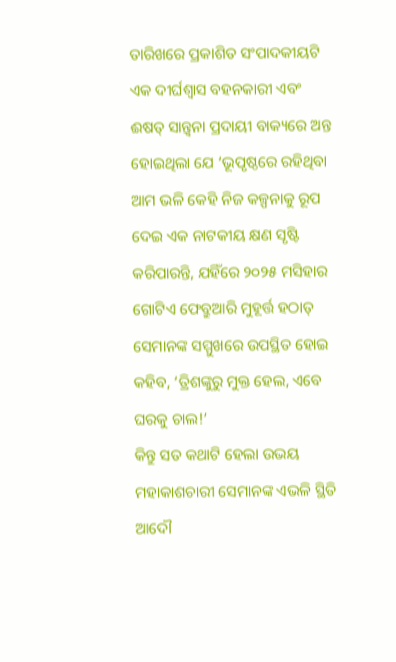ତାରିଖରେ ପ୍ରକାଶିତ ସଂପାଦକୀୟଟି ଏକ ଦୀର୍ଘଶ୍ବାସ ବହନକାରୀ ଏବଂ ଈଷତ୍‌ ସାନ୍ତ୍ବନା ପ୍ରଦାୟୀ ବାକ୍ୟରେ ଅନ୍ତ ହୋଇଥିଲା ଯେ ‘ଭୂପୃଷ୍ଠରେ ରହିଥିବା ଆମ ଭଳି କେହି ନିଜ କଳ୍ପନାକୁ ରୂପ ଦେଇ ଏକ ନାଟକୀୟ କ୍ଷଣ ସୃଷ୍ଟି କରିପାରନ୍ତି, ଯହିଁରେ ୨୦୨୫ ମସିହାର ଗୋଟିଏ ଫେବ୍ରୁଆରି ମୁହୂର୍ତ୍ତ ହଠାତ୍‌ ସେମାନଙ୍କ ସମ୍ମୁଖରେ ଉପସ୍ଥିତ ହୋଇ କହିବ, ‘ତ୍ରିଶଙ୍କୁରୁ ମୁକ୍ତ ହେଲ, ଏବେ ଘରକୁ ଚାଲ!’
କିନ୍ତୁ ସତ କଥାଟି ହେଲା ଉଭୟ ମହାକାଶଚାରୀ ସେମାନଙ୍କ ଏଭଳି ସ୍ଥିତି ଆଦୌ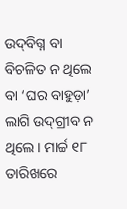ଉଦ୍‌ବିଗ୍ନ ବା ବିଚଳିତ ନ ଥିଲେ ବା ‘ଘର ବାହୁଡ଼ା’ ଲାଗି ଉଦ୍‌ଗ୍ରୀବ ନ ଥିଲେ। ମାର୍ଚ୍ଚ ୧୮ ତାରିଖରେ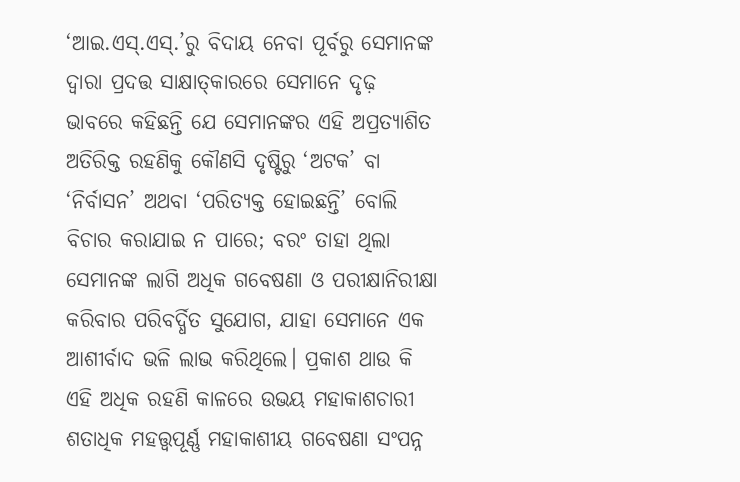‘ଆଇ.ଏସ୍‌.ଏସ୍‌.’ରୁ ବିଦାୟ ନେବା ପୂର୍ବରୁ ସେମାନଙ୍କ ଦ୍ବାରା ପ୍ରଦତ୍ତ ସାକ୍ଷାତ୍‌କାରରେ ସେମାନେ ଦୃଢ଼ ଭାବରେ କହିଛନ୍ତି ଯେ ସେମାନଙ୍କର ଏହି ଅପ୍ରତ୍ୟାଶିତ ଅତିରିକ୍ତ ରହଣିକୁ କୌଣସି ଦୃଷ୍ଟିରୁ ‘ଅଟକ’ ବା ‘ନିର୍ବାସନ’ ଅଥବା ‘ପରିତ୍ୟକ୍ତ ହୋଇଛନ୍ତି’ ବୋଲି ବିଚାର କରାଯାଇ ନ ପାରେ; ବରଂ ତାହା ଥିଲା ସେମାନଙ୍କ ଲାଗି ଅଧିକ ଗବେଷଣା ଓ ପରୀକ୍ଷାନିରୀକ୍ଷା କରିବାର ପରିବର୍ଦ୍ଧିତ ସୁଯୋଗ, ଯାହା ସେମାନେ ଏକ ଆଶୀର୍ବାଦ ଭଳି ଲାଭ କରିଥିଲେ। ପ୍ରକାଶ ଥାଉ କି ଏହି ଅଧିକ ରହଣି କାଳରେ ଉଭୟ ମହାକାଶଚାରୀ ଶତାଧିକ ମହତ୍ତ୍ବପୂର୍ଣ୍ଣ ମହାକାଶୀୟ ଗବେଷଣା ସଂପନ୍ନ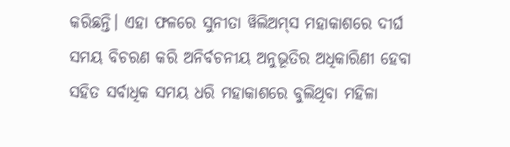କରିଛନ୍ତି। ଏହା ଫଳରେ ସୁନୀତା ୱିଲିଅମ୍‌ସ ମହାକାଶରେ ଦୀର୍ଘ ସମୟ ବିଚରଣ କରି ଅନିର୍ବଚନୀୟ ଅନୁଭୂତିର ଅଧିକାରିଣୀ ହେବା ସହିତ ସର୍ବାଧିକ ସମୟ ଧରି ମହାକାଶରେ ବୁଲିଥିବା ମହିଳା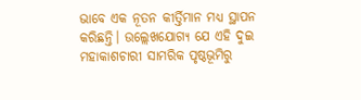ଭାବେ ଏକ ନୂତନ କୀର୍ତ୍ତିମାନ ମଧ୍ୟ ସ୍ଥାପନ କରିଛନ୍ତି। ଉଲ୍ଲେଖଯୋଗ୍ୟ ଯେ ଏହି ଦୁଇ ମହାକାଶଚାରୀ ସାମରିକ ପୃଷ୍ଠଭୂମିରୁ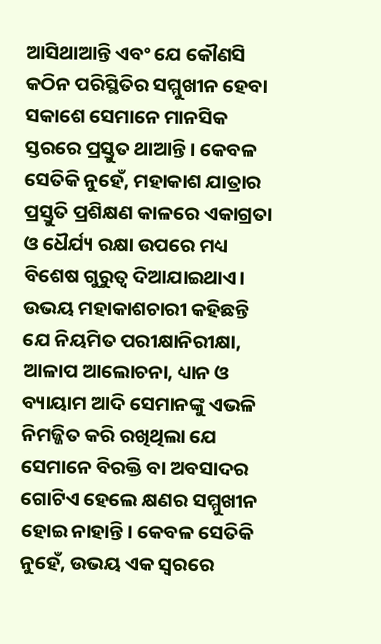ଆସିଥାଆନ୍ତି ଏବଂ ଯେ କୌଣସି କଠିନ ପରିସ୍ଥିତିର ସମ୍ମୁଖୀନ ହେବା ସକାଶେ ସେମାନେ ମାନସିକ ସ୍ତରରେ ପ୍ରସ୍ତୁତ ଥାଆନ୍ତି। କେବଳ ସେତିକି ନୁହେଁ, ମହାକାଶ ଯାତ୍ରାର ପ୍ରସ୍ତୁତି ପ୍ରଶିକ୍ଷଣ କାଳରେ ଏକାଗ୍ରତା ଓ ଧୈର୍ଯ୍ୟ ରକ୍ଷା ଉପରେ ମଧ୍ୟ ବିଶେଷ ଗୁରୁତ୍ବ ଦିଆଯାଇଥାଏ। ଉଭୟ ମହାକାଶଚାରୀ କହିଛନ୍ତି ଯେ ନିୟମିତ ପରୀକ୍ଷାନିରୀକ୍ଷା, ଆଳାପ ଆଲୋଚନା, ଧ୍ୟାନ ଓ ବ୍ୟାୟାମ ଆଦି ସେମାନଙ୍କୁ ଏଭଳି ନିମଜ୍ଜିତ କରି ରଖିଥିଲା ଯେ ସେମାନେ ବିରକ୍ତି ବା ଅବସାଦର ଗୋଟିଏ ହେଲେ କ୍ଷଣର ସମ୍ମୁଖୀନ ହୋଇ ନାହାନ୍ତି। କେବଳ ସେତିକି ନୁହେଁ, ଉଭୟ ଏକ ସ୍ବରରେ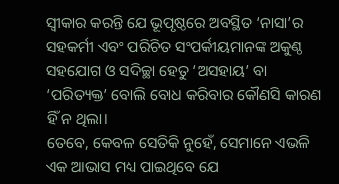ସ୍ବୀକାର କରନ୍ତି ଯେ ଭୂପୃଷ୍ଠରେ ଅବସ୍ଥିତ ‘ନାସା’ର ସହକର୍ମୀ ଏବଂ ପରିଚିତ ସଂପର୍କୀୟମାନଙ୍କ ଅକୁଣ୍ଠ ସହଯୋଗ ଓ ସଦିଚ୍ଛା ହେତୁ ‘ଅସହାୟ’ ବା ‘ପରିତ୍ୟକ୍ତ’ ବୋଲି ବୋଧ କରିବାର କୌଣସି କାରଣ ହିଁ ନ ଥିଲା।
ତେବେ, କେବଳ ସେତିକି ନୁହେଁ, ସେମାନେ ଏଭଳି ଏକ ଆଭାସ ମଧ୍ୟ ପାଇଥିବେ ଯେ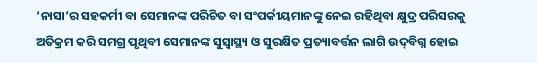‘ନାସା’ର ସହକର୍ମୀ ବା ସେମାନଙ୍କ ପରିଚିତ ବା ସଂପର୍କୀୟମାନଙ୍କୁ ନେଇ ରହିଥିବା କ୍ଷୁଦ୍ର ପରିସରକୁ ଅତିକ୍ରମ କରି ସମଗ୍ର ପୃଥିବୀ ସେମାନଙ୍କ ସୁସ୍ବାସ୍ଥ୍ୟ ଓ ସୁରକ୍ଷିତ ପ୍ରତ୍ୟାବର୍ତ୍ତନ ଲାଗି ଉଦ୍‌ବିଗ୍ନ ହୋଇ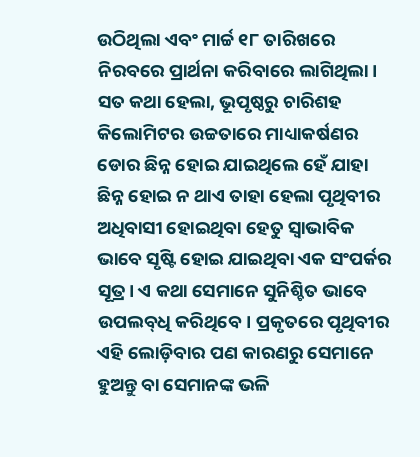ଉଠିଥିଲା ଏବଂ ମାର୍ଚ୍ଚ ୧୮ ତାରିଖରେ ନିରବରେ ପ୍ରାର୍ଥନା କରିବାରେ ଲାଗିଥିଲା। ସତ କଥା ହେଲା, ଭୂପୃଷ୍ଠରୁ ଚାରିଶହ କିଲୋମିଟର ଉଚ୍ଚତାରେ ମାଧ୍ୟାକର୍ଷଣର ଡୋର ଛିନ୍ନ ହୋଇ ଯାଇଥିଲେ ହେଁ ଯାହା ଛିନ୍ନ ହୋଇ ନ ଥାଏ ତାହା ହେଲା ପୃଥିବୀର ଅଧିବାସୀ ହୋଇଥିବା ହେତୁ ସ୍ବାଭାବିକ ଭାବେ ସୃଷ୍ଟି ହୋଇ ଯାଇଥିବା ଏକ ସଂପର୍କର ସୂତ୍ର। ଏ କଥା ସେମାନେ ସୁନିଶ୍ଚିତ ଭାବେ ଉପଲବ୍‌ଧି କରିଥିବେ। ପ୍ରକୃତରେ ପୃଥିବୀର ଏହି ଲୋଡ଼ିବାର ପଣ କାରଣରୁ ସେମାନେ ହୁଅନ୍ତୁ ବା ସେମାନଙ୍କ ଭଳି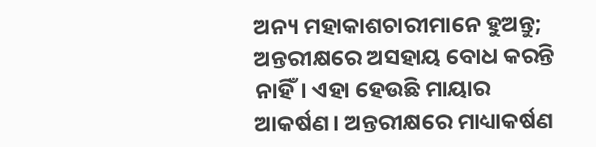ଅନ୍ୟ ମହାକାଶଚାରୀମାନେ ହୁଅନ୍ତୁ; ଅନ୍ତରୀକ୍ଷରେ ଅସହାୟ ବୋଧ କରନ୍ତି ନାହିଁ। ଏହା ହେଉଛି ମାୟାର ଆକର୍ଷଣ। ଅନ୍ତରୀକ୍ଷରେ ମାଧ୍ୟାକର୍ଷଣ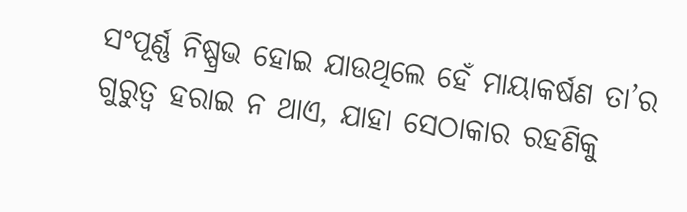ସଂପୂର୍ଣ୍ଣ ନିଷ୍ପ୍ରଭ ହୋଇ ଯାଉଥିଲେ ହେଁ ମାୟାକର୍ଷଣ ତା’ର ଗୁରୁତ୍ବ ହରାଇ ନ ଥାଏ, ଯାହା ସେଠାକାର ରହଣିକୁ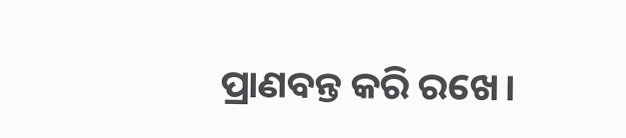ପ୍ରାଣବନ୍ତ କରି ରଖେ।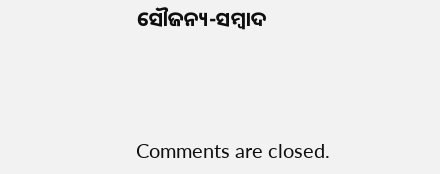ସୌଜନ୍ୟ-ସମ୍ୱାଦ



Comments are closed.